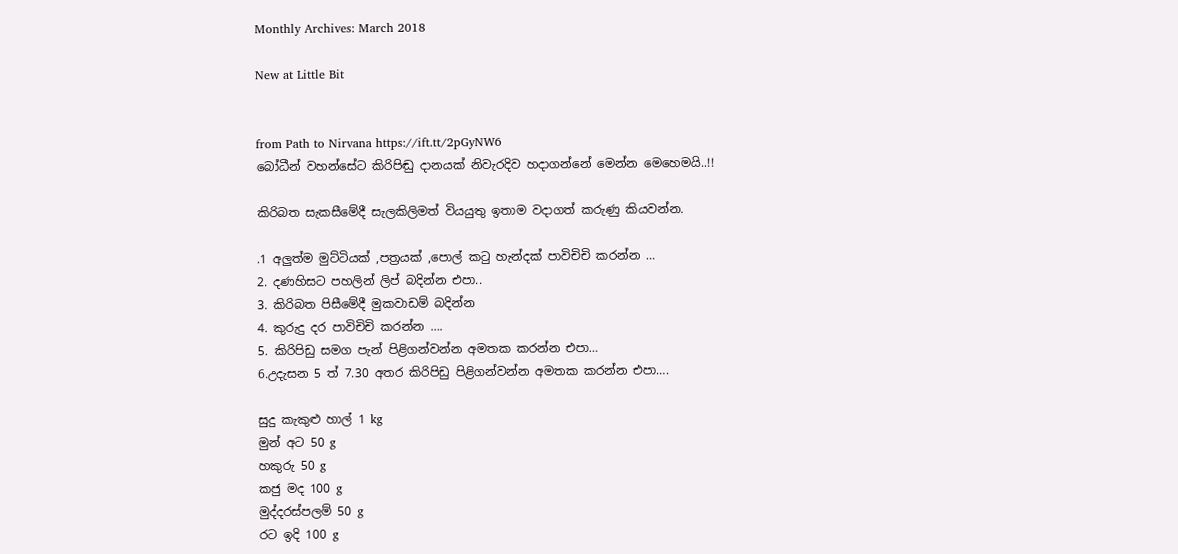Monthly Archives: March 2018

New at Little Bit


from Path to Nirvana https://ift.tt/2pGyNW6
බෝධීන් වහන්සේට කිරිපිඬු දානයක් නිවැරදිව හදාගන්නේ මෙන්න මෙහෙමයි..!!

කිරිබත සැකසීමේදී සැලකිලිමත් වියයුතු ඉතාම වදාගත් කරුණු කියවන්න.

.1 අලුත්ම මුට්ටියක් ,පත්‍රයක් ,පොල් කටු හැන්දක් පාවිචිචි කරන්න …
2. දණහිසට පහලින් ලිප් බදින්න එපා..
3. කිරිබත පිසීමේදී මුකවාඩම් බදින්න
4. කුරුදු දර පාවිචිචි කරන්න ….
5. කිරිපිඩු සමග පැන් පිළිගන්වන්න අමතක කරන්න එපා…
6.උදැසන 5 ත් 7.30 අතර කිරිපිඩු පිළිගන්වන්න අමතක කරන්න එපා….

සුදු කැකුළු හාල් 1 kg
මුන් අට 50 g
හකුරු 50 g
කජු මද 100 g
මුද්දරස්පලම් 50 g
රට ඉදි 100 g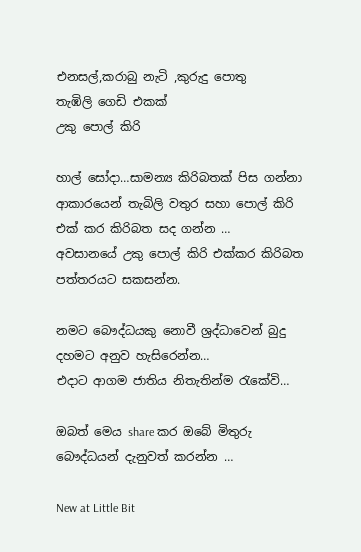එනසල්,කරාබු නැටි ,කුරුදු පොතු
තැඹිලි ගෙඩි එකක්
උකු පොල් කිරි

හාල් සෝදා…සාමන්‍ය කිරිබතක් පිස ගන්නා ආකාරයෙන් තැබිලි වතුර සහා පොල් කිරි එක් කර කිරිබත සද ගන්න …
අවසානයේ උකු පොල් කිරි එක්කර කිරිබත පත්තරයට සකසන්න.

නමට බෞද්ධයකු නොවී ශ්‍රද්ධාවෙන් බුදු දහමට අනුව හැසිරෙන්න…
එදාට ආගම ජාතිය නිතැතින්ම රැකේවි…

ඔබත් මෙය share කර ඔබේ මිතුරු බෞද්ධයන් දැනුවත් කරන්න …

New at Little Bit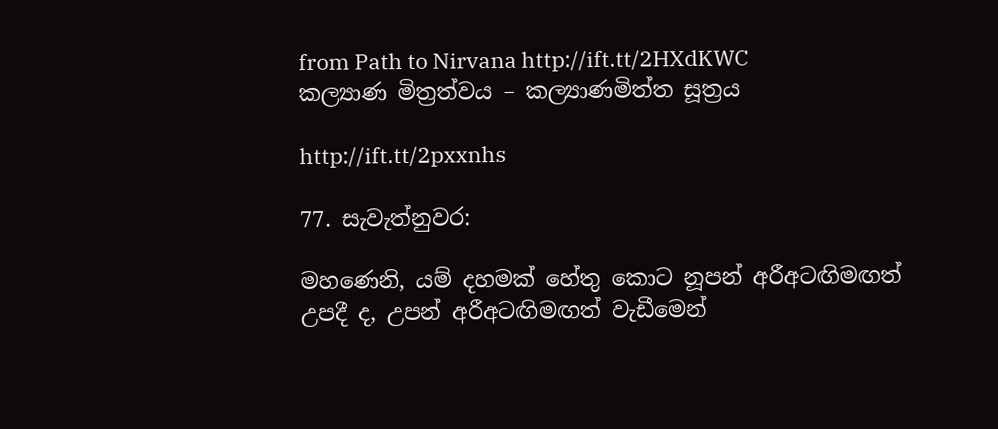from Path to Nirvana http://ift.tt/2HXdKWC
කල්‍යාණ මිත්‍රත්වය – කල්‍යාණමිත්‌ත සූත්‍රය

http://ift.tt/2pxxnhs

77. සැවැත්නුවර:

මහණෙනි, යම් දහමක් හේතු කොට නූපන් අරීඅටඟිමඟත් උපදී ද, උපන් අරීඅටඟිමඟත් වැඩීමෙන්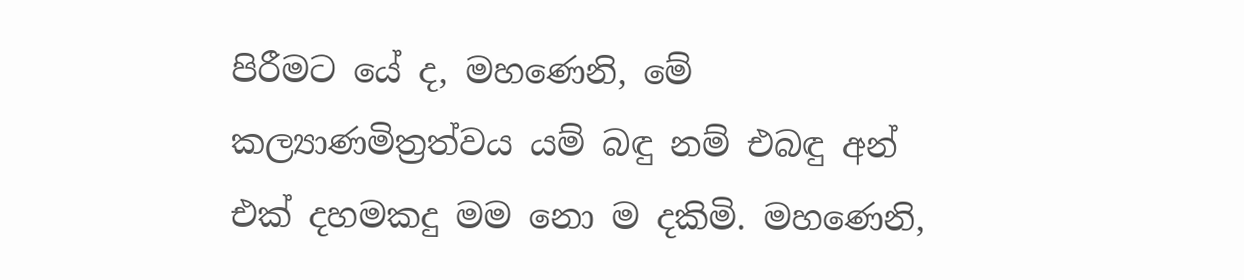පිරීමට යේ ද, මහණෙනි, මේ කල්‍යාණමිත්‍රත්වය යම් බඳු නම් එබඳු අන් එක් දහමකදු මම නො ම දකිමි. මහණෙනි,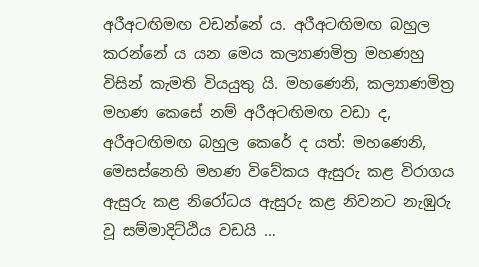අරීඅටඟිමඟ වඩන්නේ ය. අරීඅටඟිමඟ බහුල කරන්නේ ය යන මෙය කල්‍යාණමිත්‍ර මහණහු විසින් කැමති වියයුතු යි. මහණෙනි, කල්‍යාණමිත්‍ර මහණ කෙසේ නම් අරීඅටඟිමඟ වඩා ද, අරීඅටඟිමඟ බහුල කෙරේ ද යත්: මහණෙනි, මෙසස්නෙහි මහණ විවේකය ඇසුරු කළ විරාගය ඇසුරු කළ නිරෝධය ඇසුරු කළ නිවනට නැඹුරු වූ සම්මාදිට්ඨිය වඩයි …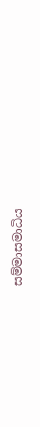සම්‌මාසමාධිය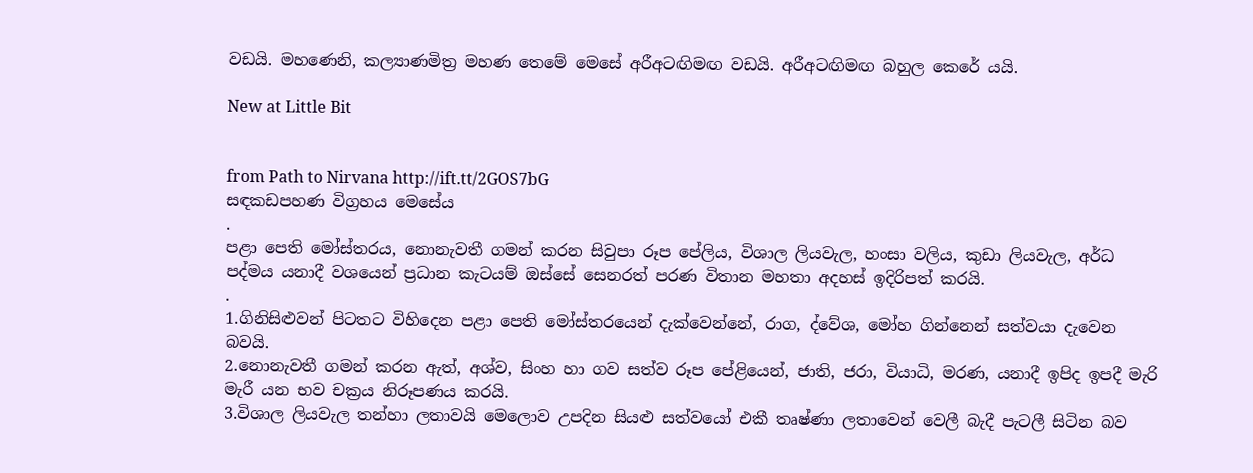වඩයි. මහණෙනි, කල්‍යාණමිත්‍ර මහණ තෙමේ මෙසේ අරීඅටඟිමඟ වඩයි. අරීඅටඟිමඟ බහුල කෙරේ යයි.

New at Little Bit


from Path to Nirvana http://ift.tt/2GOS7bG
සඳකඩපහණ විග්‍රහය මෙසේය
.
පළා පෙති මෝස්තරය, නොනැවතී ගමන් කරන සිවුපා රූප පේලිය, විශාල ලියවැල, හංසා වලිය, කුඩා ලියවැල, අර්ධ පද්මය යනාදී වශයෙන් ප්‍රධාන කැටයම් ඔස්සේ සෙනරත් පරණ විතාන මහතා අදහස් ඉදිරිපත් කරයි.
.
1.ගිනිසිළුවන් පිටතට විහිදෙන පළා පෙති මෝස්තරයෙන් දැක්වෙන්නේ, රාග, ද්වේශ, මෝහ ගින්නෙන් සත්වයා දැවෙන බවයි.
2.නොනැවතී ගමන් කරන ඇත්, අශ්ව, සිංහ හා ගව සත්ව රූප පේළියෙන්, ජාති, ජරා, වියාධි, මරණ, යනාදී ඉපිද ඉපදී මැරි මැරී යන භව චක්‍රය නිරූපණය කරයි.
3.විශාල ලියවැල තන්හා ලතාවයි මෙලොව උපදින සියළු සත්වයෝ එකී තෘෂ්ණා ලතාවෙන් වෙලී බැදී පැටලී සිටින බව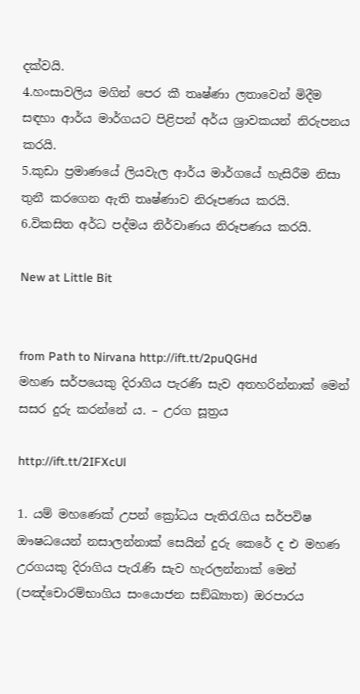දක්වයි.
4.හංසාවලිය මගින් පෙර කී තෘෂ්ණා ලතාවෙන් මිදීම සඳහා ආර්ය මාර්ගයට පිළිපන් අර්ය ශ්‍රාවකයන් නිරුපනය කරයි.
5.කුඩා ප්‍රමාණයේ ලියවැල ආර්ය මාර්ගයේ හැසිරීම නිසා තුනී කරගෙන ඇති තෘෂ්ණාව නිරූපණය කරයි.
6.විකසිත අර්ධ පද්මය නිර්වාණය නිරූපණය කරයි.

New at Little Bit


from Path to Nirvana http://ift.tt/2puQGHd
මහණ සර්පයෙකු දිරාගිය පැරණි සැව අතහරින්නාක් මෙන් සසර දුරු කරන්නේ ය. – උරග සූත්‍රය

http://ift.tt/2IFXcUl

1. යම් මහණෙක් උපන් ක්‍රෝධය පැතිරැගිය සර්පවිෂ ඖෂධයෙන් නසාලන්නාක් සෙයින් දුරු කෙරේ ද එ මහණ උරගයකු දිරාගිය පැරැණි සැව හැරලන්නාක් මෙන් (පඤ්චොරම්භාගිය සංයොජන සඞ්ඛ්‍යාත) ඔරපාරය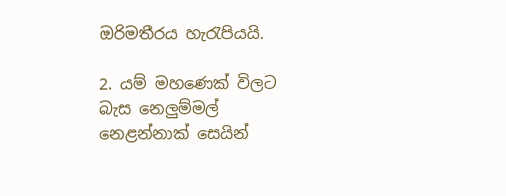ඔරිමතීරය හැරැපියයි.

2. යම් මහණෙක් විලට බැස නෙලුම්මල් නෙළන්නාක් සෙයින්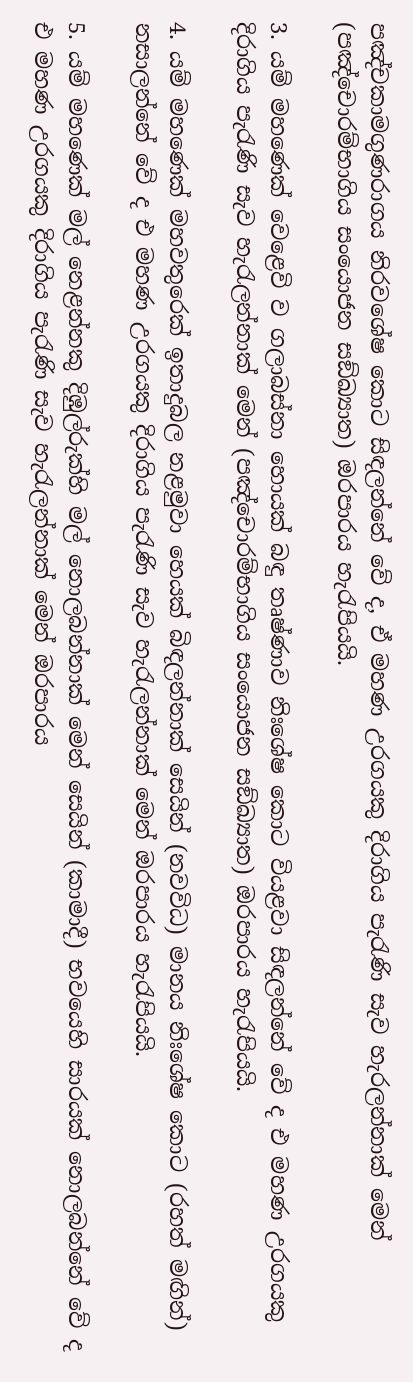පඤ්චකාමගුණරාගය නිරවශේෂ කොට සිඳලන්නේ වේ ද, ඒ මහණ උරගයකු දිරාගිය පැරැණි සැව හැරලන්නාක් මෙන් (පඤ්චොරම්භාගිය සංයොජන සඞ්ඛ්‍යාත) ඔරපාරය හැරැපියයි.

3. යම් මහණෙක් වෙළෙවි ව ගලාබස්නා හොයක් බඳු තෘෂ්ණාව නිඃශේෂ කොට වියළවා සිඳලන්නේ වේ ද එ මහණ උරගයකු දිරාගිය පැරැණි සැව හැරැලන්නාක් මෙන් (පඤ්චොරම්භාගිය සංයොජන සඞ්ඛ්‍යාත) ඔරපාරය හැරැපියයි.

4. යම් මහණෙක් මහවතුරෙක් ඉතාදුබල නළමුවා හෙයක් බිඳලන්නාක් සෙයින් (නවවිධ) මානය නිඃශේෂ කොට (රහත් මඟින්) නසාලන්නේ වේ ද එ මහණ උරගයකු දිරාගිය පැරැණි සැව හැරැලන්නාක් මෙන් ඔරපාරය හැරැපියයි.

5. යම් මහණෙක් මල් නෙළන්නකු දිඹුල්රුක්හි මල් නොලබන්නාක් මෙන් සෙයින් (කාමාදී) භවයෙහි සාරයක් නොලබන්නේ වේ ද එ මහණ උරගයකු දිරාගිය පැරැණි සැව හැරැලන්නාක් මෙන් ඔරපාරය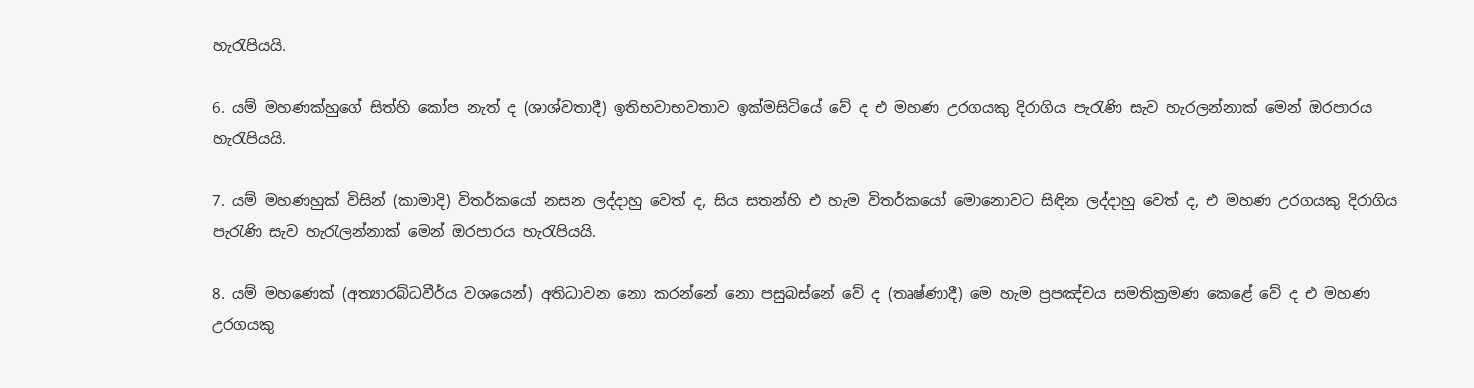හැරැපියයි.

6. යම් මහණක්හුගේ සිත්හි කෝප නැත් ද (ශාශ්වතාදී) ඉතිභවාභවතාව ඉක්මසිටියේ වේ ද එ මහණ උරගයකු දිරාගිය පැරැණි සැව හැරලන්නාක් මෙන් ඔරපාරය හැරැපියයි.

7. යම් මහණහුක් විසින් (කාමාදි) විතර්කයෝ නසන ලද්දාහු වෙත් ද, සිය සතන්හි එ හැම විතර්කයෝ මොනොවට සිඳින ලද්දාහු වෙත් ද, එ මහණ උරගයකු දිරාගිය පැරැණි සැව හැරැලන්නාක් මෙන් ඔරපාරය හැරැපියයි.

8. යම් මහණෙක් (අත්‍යාරබ්ධවීර්ය වශයෙන්) අතිධාවන නො කරන්නේ නො පසුබස්නේ වේ ද (තෘෂ්ණාදී) මෙ හැම ප්‍ර‍පඤ්චය සමතික්‍ර‍මණ කෙළේ වේ ද එ මහණ උරගයකු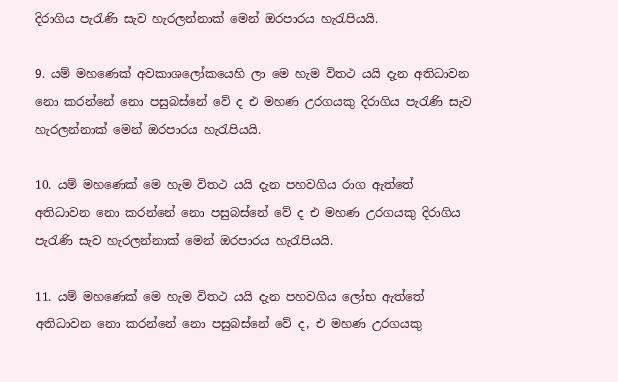දිරාගිය පැරැණි සැව හැරලන්නාක් මෙන් ඔරපාරය හැරැපියයි.

9. යම් මහණෙක් අවකාශලෝකයෙහි ලා මෙ හැම විතථ යයි දැන අතිධාවන නො කරන්නේ නො පසුබස්නේ වේ ද එ මහණ උරගයකු දිරාගිය පැරැණි සැව හැරලන්නාක් මෙන් ඔරපාරය හැරැපියයි.

10. යම් මහණෙක් මෙ හැම විතථ යයි දැන පහවගිය රාග ඇත්තේ අතිධාවන නො කරන්නේ නො පසුබස්නේ වේ ද එ මහණ උරගයකු දිරාගිය පැරැණි සැව හැරලන්නාක් මෙන් ඔරපාරය හැරැපියයි.

11. යම් මහණෙක් මෙ හැම විතථ යයි දැන පහවගිය ලෝභ ඇත්තේ අතිධාවන නො කරන්නේ නො පසුබස්නේ වේ ද, එ මහණ උරගයකු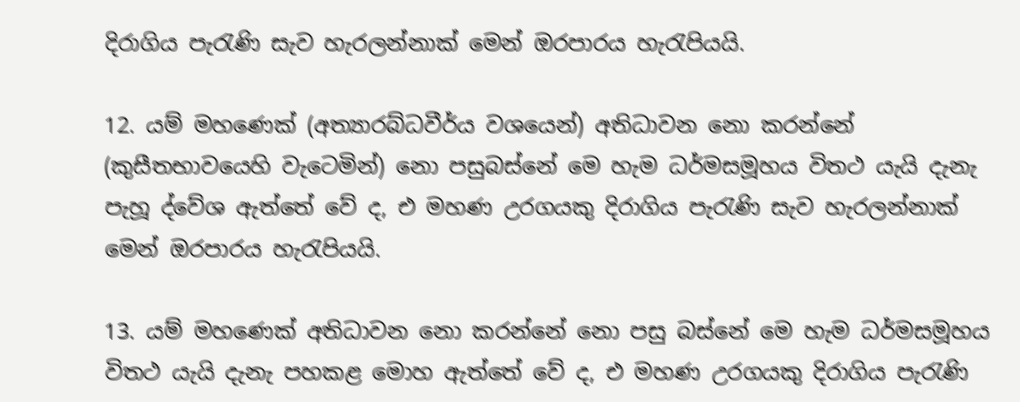දිරාගිය පැරැණි සැව හැරලන්නාක් මෙන් ඔරපාරය හැරැපියයි.

12. යම් මහණෙක් (අත්‍යාරබ්ධවීර්ය වශයෙන්) අතිධාවන නො කරන්නේ (කුසීතභාවයෙහි වැටෙමින්) නො පසුබස්නේ මෙ හැම ධර්මසමූහය විතථ යැයි දැනැ පැහූ ද්වේශ ඇත්තේ වේ ද, එ මහණ උරගයකු දිරාගිය පැරැණි සැව හැරලන්නාක් මෙන් ඔරපාරය හැරැපියයි.

13. යම් මහණෙක් අතිධාවන නො කරන්නේ නො පසු බස්නේ මෙ හැම ධර්මසමූහය විතථ යැයි දැනැ පහකළ මොහ ඇත්තේ වේ ද, එ මහණ උරගයකු දිරාගිය පැරැණි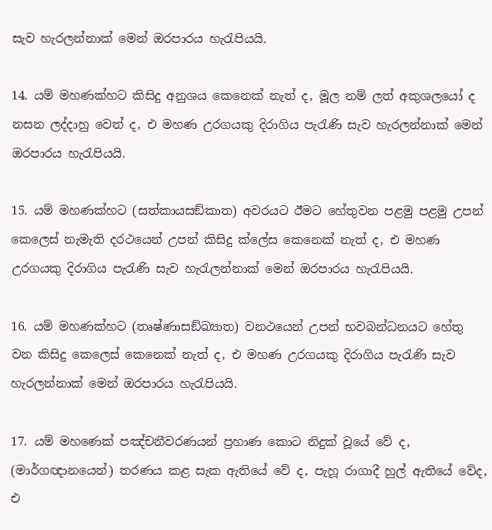සැව හැරලන්නාක් මෙන් ඔරපාරය හැරැපියයි.

14. යම් මහණක්හට කිසිදු අනුශය කෙනෙක් නැත් ද, මූල නම් ලත් අකුශලයෝ ද නසන ලද්දාහු වෙත් ද, එ මහණ උරගයකු දිරාගිය පැරැණි සැව හැරලන්නාක් මෙන් ඔරපාරය හැරැපියයි.

15. යම් මහණක්හට (සත්කායසඞ්කාත) අවරයට ඊමට හේතුවන පළමු පළමු උපන් කෙලෙස් නැමැති දරථයෙන් උපන් කිසිදු ක්ලේස කෙනෙක් නැත් ද, එ මහණ උරගයකු දිරාගිය පැරැණි සැව හැරැලන්නාක් මෙන් ඔරපාරය හැරැපියයි.

16. යම් මහණක්හට (තෘෂ්ණාසඞ්ඛ්‍යාත) වනථයෙන් උපන් භවබන්ධනයට හේතු වන කිසිදු කෙලෙස් කෙනෙක් නැත් ද, එ මහණ උරගයකු දිරාගිය පැරැණි සැව හැරලන්නාක් මෙන් ඔරපාරය හැරැපියයි.

17. යම් මහණෙක් පඤ්චනීවරණයන් ප්‍ර‍හාණ කොට නිදුක් වූයේ වේ ද, (මාර්ගඥානයෙන්) තරණය කළ සැක ඇතියේ වේ ද, පැහූ රාගාදී හුල් ඇතියේ වේද, එ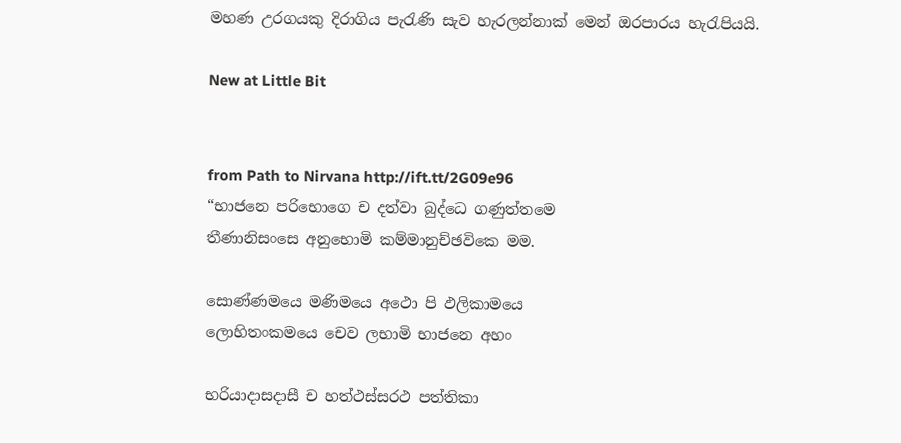මහණ උරගයකු දිරාගිය පැරැණි සැව හැරලන්නාක් මෙන් ඔරපාරය හැරැපියයි.

New at Little Bit


from Path to Nirvana http://ift.tt/2G09e96
“භාජනෙ පරිභොගෙ ච දත්වා බුද්ධෙ ගණුත්තමෙ
තීණානිසංසෙ අනුභොමි කම්මානුච්ඡවිකෙ මම.

සොණ්ණමයෙ මණිමයෙ අථො පි ඵලිකාමයෙ
ලොහිතංකමයෙ චෙව ලභාමි භාජනෙ අහං

භරියාදාසදාසී ච හත්ථස්සරථ පත්තිකා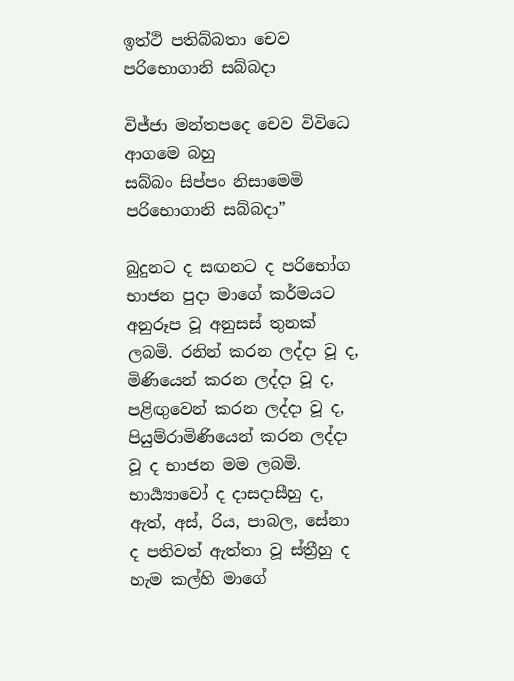ඉත්ථි පතිබ්බතා චෙව පරිභොගානි සබ්බදා

විජ්ජා මන්තපදෙ චෙව විවිධෙ ආගමෙ බහු
සබ්බං සිප්පං නිසාමෙමි පරිභොගානි සබ්බදා”

බුදුනට ද සඟනට ද පරිභෝග භාජන පුදා මාගේ කර්මයට අනුරූප වූ අනුසස් තුනක් ලබමි. රනින් කරන ලද්දා වූ ද, මිණියෙන් කරන ලද්දා වූ ද, පළිඟුවෙන් කරන ලද්දා වූ ද, පියුම්රාමිණියෙන් කරන ලද්දා වූ ද භාජන මම ලබමි. භාර්‍ය්‍යාවෝ ද දාසදාසීහු ද, ඇත්, අස්, රිය, පාබල, සේනා ද පතිවත් ඇත්තා වූ ස්ත්‍රීහු ද හැම කල්හි මාගේ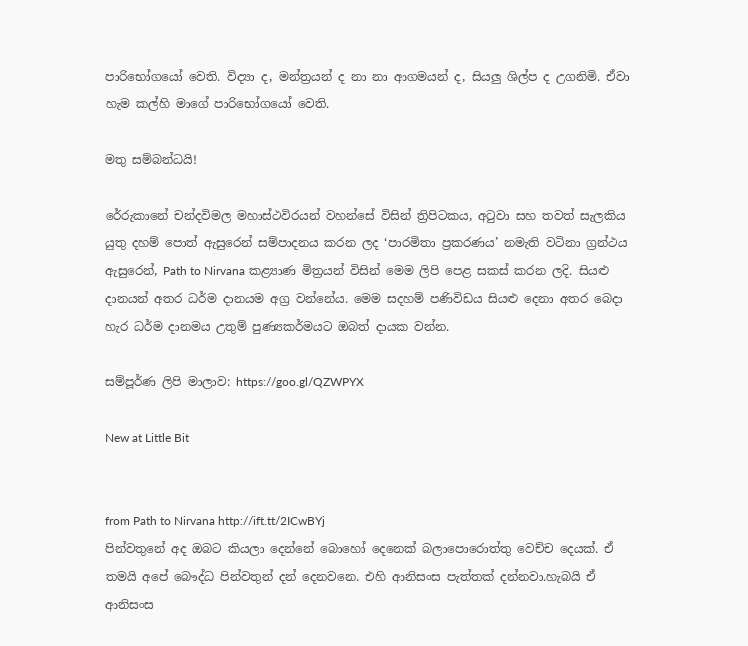පාරිභෝගයෝ වෙති. විද්‍යා ද, මන්ත්‍රයන් ද නා නා ආගමයන් ද, සියලු ශිල්ප ද උගනිමි. ඒවා හැම කල්හි මාගේ පාරිභෝගයෝ වෙති.

මතු සම්බන්ධයි!

රේරුකානේ චන්දවිමල මහාස්ථවිරයන් වහන්සේ විසින් ත්‍රිපිටකය, අටුවා සහ තවත් සැලකිය යුතු දහම් පොත් ඇසුරෙන් සම්පාදනය කරන ලද ‘පාරමිතා ප්‍රකරණය’ නමැති වටිනා ග්‍රන්ථය ඇසුරෙන්, Path to Nirvana කළ්‍යාණ මිත්‍රයන් විසින් මෙම ලිපි පෙළ සකස් කරන ලදි. සියළු දානයන් අතර ධර්ම දානයම අග්‍ර වන්නේය. මෙම සදහම් පණිවිඩය සියළු දෙනා අතර බෙදා හැර ධර්ම දානමය උතුම් පුණ්‍යකර්මයට ඔබත් දායක වන්න.

සම්පූර්ණ ලිපි මාලාව: https://goo.gl/QZWPYX

New at Little Bit


from Path to Nirvana http://ift.tt/2ICwBYj
පින්වතුනේ අද ඔබට කියලා දෙන්නේ බොහෝ දෙනෙක් බලාපොරොත්තු වෙච්ච දෙයක්. ඒ තමයි අපේ බෞද්ධ පින්වතුන් දන් දෙනවනෙ. එහි ආනිසංස පැත්තක් දන්නවා.හැබයි ඒ ආනිසංස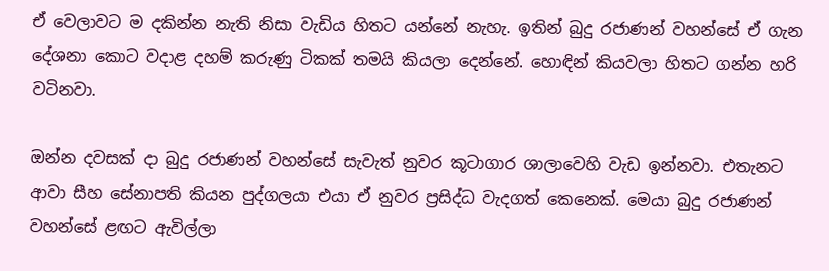ඒ වෙලාවට ම දකින්න නැති නිසා වැඩිය හිතට යන්නේ නැහැ. ඉතින් බුදු රජාණන් වහන්සේ ඒ ගැන දේශනා කොට වදාළ දහම් කරුණු ටිකක් තමයි කියලා දෙන්නේ. හොඳින් කියවලා හිතට ගන්න හරි වටිනවා.

ඔන්න දවසක් දා බුදු රජාණන් වහන්සේ සැවැත් නුවර කූටාගාර ශාලාවෙහි වැඩ ඉන්නවා. එතැනට ආවා සීහ සේනාපති කියන පුද්ගලයා එයා ඒ නුවර ප්‍රසිද්ධ වැදගත් කෙනෙක්. මෙයා බුදු රජාණන් වහන්සේ ළඟට ඇවිල්ලා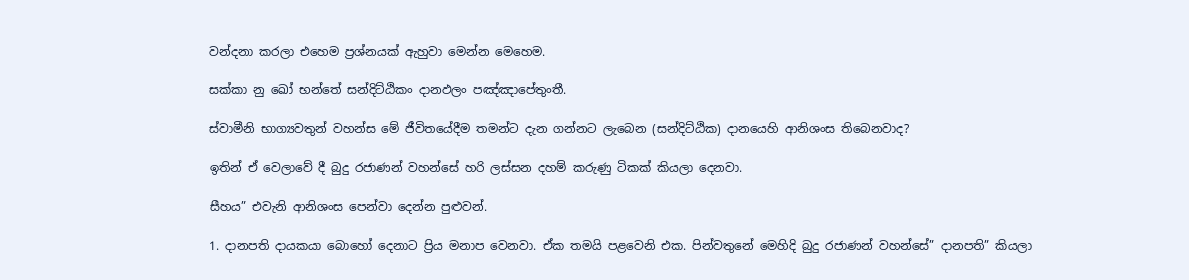වන්දනා කරලා එහෙම ප්‍රශ්නයක් ඇහුවා මෙන්න මෙහෙම.

සක්කා නු ඛෝ භන්තේ සන්දිට්ඨිකං දානඵලං පඤ්ඤාපේතුංතී.

ස්වාමීනි භාග්‍යවතුන් වහන්ස මේ ජීවිතයේදීම තමන්ට දැන ගන්නට ලැබෙන (සන්දිට්ඨික) දානයෙහි ආනිශංස තිබෙනවාද?

ඉතින් ඒ වෙලාවේ දී බුදු රජාණන් වහන්සේ හරි ලස්සන දහම් කරුණු ටිකක් කියලා දෙනවා.

සීහය” එවැනි ආනිශංස පෙන්වා දෙන්න පුළුවන්.

1. දානපති දායකයා බොහෝ දෙනාට ප්‍රිය මනාප වෙනවා. ඒක තමයි පළවෙනි එක. පින්වතුනේ මෙහිදි බුදු රජාණන් වහන්සේ” දානපති” කියලා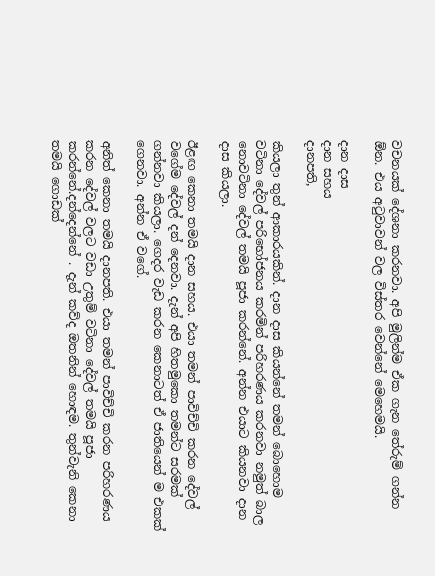වචනයක් දේශනා කරනවා. අපි මුලින්ම ඒක ගැන තේරුම් ගන්න ඕන. එය අටුවාවන් වල විස්තර වෙන්නේ මෙහෙමයි.

දාන දාස
දාන සහය
දානපති,

කියලා තුන් ආකාරයකින්. දාන දාස කියන්නේ තමන් බොහොම වටිනා දේවල් පරිභෝජනය කරමින් පරිහරණය කරනවා නමුත් බාල නොවටිනා දේවල් තමයි පූජා කරන්නේ. අන්න එයාට කියනවා දාන දාස කියලා.

ඊළඟ කෙනා තමයි දාන සහය. එයා තමන් පාවිච්චි කරන දේවල් වගේම දේවල් දන් දෙනවා. දැන් අපි හිතමුකො තමන්ට සරමක් ගන්නවා කියලා. ගෙදර වැඩ කරන කෙනාටත් ඒ ජාතියෙන් ම එකක් ගෙනවා. අන්න ඒ වගේ.

අනිත් කෙනා තමයි දානපති. එයා තමන් පාවිච්චි කරන පරිහරණය කරන දේවල් වලට වඩා උතුම් වටිනා දේවල් තමයි පූජා කරන්නේ.දන්දෙන්නේ . දැන් කව්ද ඔතනින් හොඳම. තුන්වැනි කෙනා තමයි ගොඩක්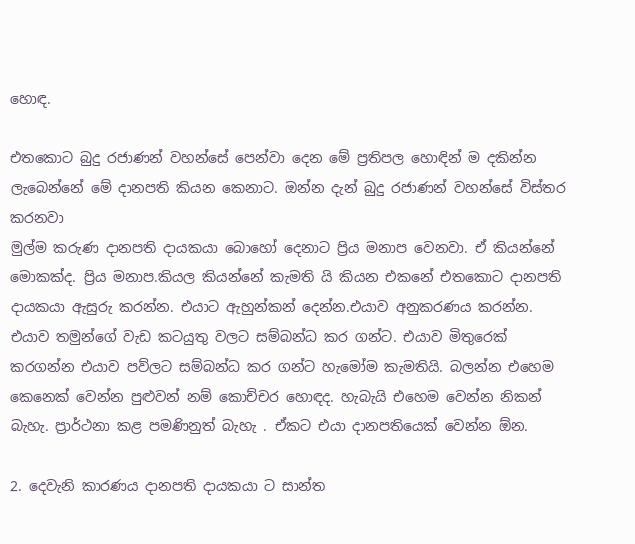හොඳ.

එතකොට බුදු රජාණන් වහන්සේ පෙන්වා දෙන මේ ප්‍රතිපල හොඳින් ම දකින්න ලැබෙන්නේ මේ දානපති කියන කෙනාට. ඔන්න දැන් බුදු රජාණන් වහන්සේ විස්තර කරනවා
මුල්ම කරුණ දානපති දායකයා බොහෝ දෙනාට ප්‍රිය මනාප වෙනවා. ඒ කියන්නේ මොකක්ද. ප්‍රිය මනාප.කියල කියන්නේ කැමති යි කියන එකනේ එතකොට දානපති දායකයා ඇසුරු කරන්න. එයාට ඇහුන්කන් දෙන්න.එයාව අනුකරණය කරන්න. එයාව තමුන්ගේ වැඩ කටයුතු වලට සම්බන්ධ කර ගන්ට. එයාව මිතුරෙක් කරගන්න එයාව පව්ලට සම්බන්ධ කර ගන්ට හැමෝම කැමතියි. බලන්න එහෙම කෙනෙක් වෙන්න පුළුවන් නම් කොච්චර හොඳද. හැබැයි එහෙම වෙන්න නිකන් බැහැ. ප්‍රාර්ථනා කළ පමණිනුත් බැහැ . ඒකට එයා දානපතියෙක් වෙන්න ඕන.

2. දෙවැනි කාරණය දානපති දායකයා ට සාන්ත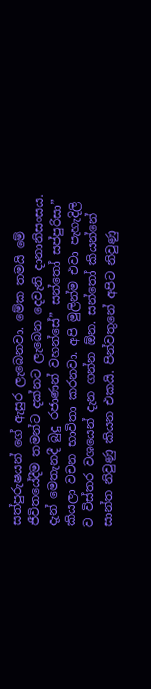සත්පුරුෂයන් ගේ ඇසුර ලැබෙනවා. මේක තමයි මේ ජීවිතයේදීම තමන්ට දක්නට ලැබෙන දෙවැනි දානානිසංසය. දැන් මෙතැනදී බුදු රජාණන් වහන්සේ” සන්තෝ සප්පුරිසා” කියලා වචන භාවිතා කරනවා. අපි මුලින්ම එවා පැහැදිලි ව විස්තර වශයෙන් දැන ගන්න ඕන. සන්තෝ කියන්නේ සාන්ත නිවුණු කියන එකයි. පින්වතුනේ අපිට නිවුණු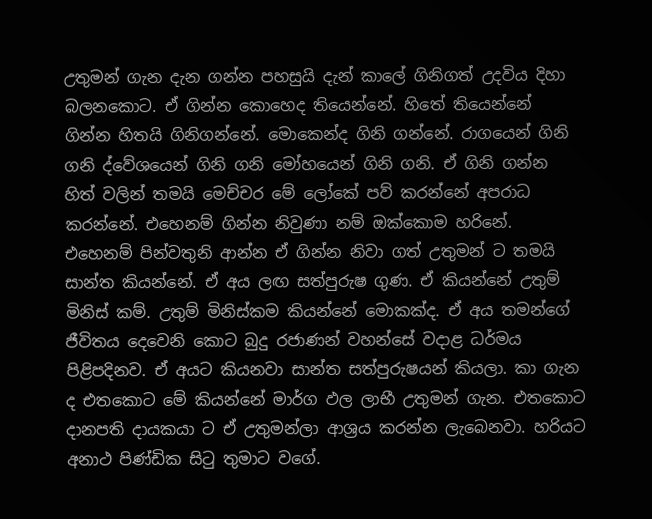උතුමන් ගැන දැන ගන්න පහසුයි දැන් කාලේ ගිනිගත් උදවිය දිහා බලනකොට. ඒ ගින්න කොහෙද තියෙන්නේ. හිතේ තියෙන්නේ ගින්න හිතයි ගිනිගන්නේ. මොකෙන්ද ගිනි ගන්නේ. රාගයෙන් ගිනි ගනි ද්වේශයෙන් ගිනි ගනි මෝහයෙන් ගිනි ගනි. ඒ ගිනි ගන්න හිත් වලින් තමයි මෙච්චර මේ ලෝකේ පව් කරන්නේ අපරාධ කරන්නේ. එහෙනම් ගින්න නිවුණා නම් ඔක්කොම හරිනේ. එහෙනම් පින්වතුනි ආන්න ඒ ගින්න නිවා ගත් උතුමන් ට තමයි සාන්ත කියන්නේ. ඒ අය ලඟ සත්පුරුෂ ගුණ. ඒ කියන්නේ උතුම් මිනිස් කම්. උතුම් මිනිස්කම කියන්නේ මොකක්ද. ඒ අය තමන්ගේ ජීවිතය දෙවෙනි කොට බුදු රජාණන් වහන්සේ වදාළ ධර්මය පිළිපදිනව. ඒ අයට කියනවා සාන්ත සත්පුරුෂයන් කියලා. කා ගැන ද එතකොට මේ කියන්නේ මාර්ග ඵල ලාභී උතුමන් ගැන. එතකොට දානපති දායකයා ට ඒ උතුමන්ලා ආශ්‍රය කරන්න ලැබෙනවා. හරියට අනාථ පිණ්ඩික සිටු තුමාට වගේ.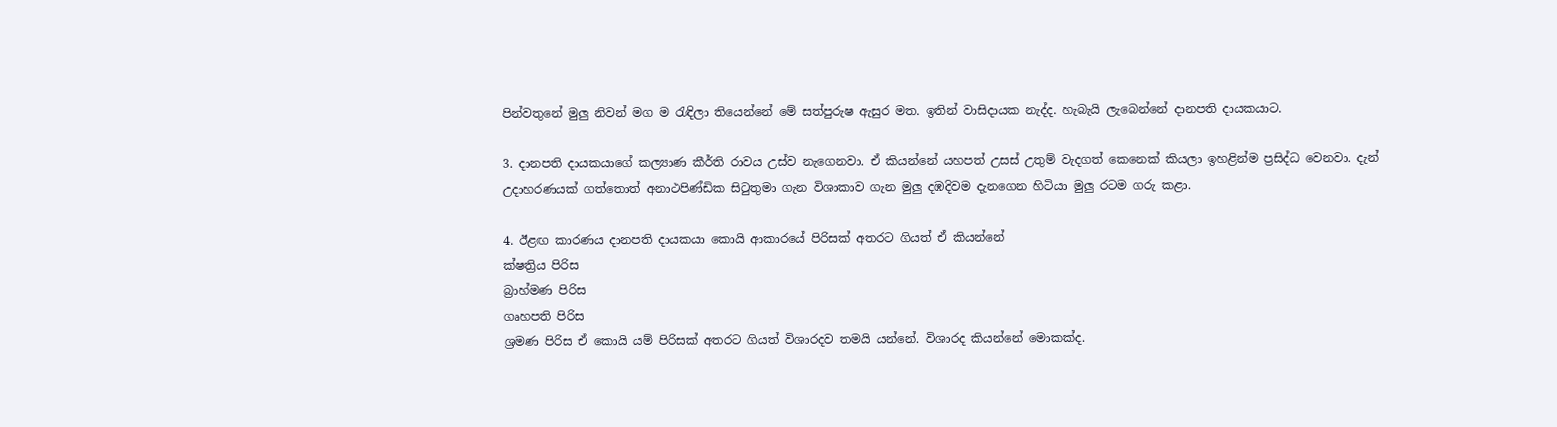පින්වතුනේ මුලු නිවන් මග ම රැඳිලා තියෙන්නේ මේ සත්පුරුෂ ඇසුර මත. ඉතින් වාසිදායක නැද්ද. හැබැයි ලැබෙන්නේ දානපති දායකයාට.

3. දානපති දායකයාගේ කල්‍යාණ කීර්ති රාවය උස්ව නැගෙනවා. ඒ කියන්නේ යහපත් උසස් උතුම් වැදගත් කෙනෙක් කියලා ඉහළින්ම ප්‍රසිද්ධ වෙනවා. දැන් උදාහරණයක් ගත්තොත් අනාථපිණ්ඩික සිටුතුමා ගැන විශාකාව ගැන මුලු දඹදිවම දැනගෙන හිටියා මුලු රටම ගරු කළා.

4. ඊළඟ කාරණය දානපති දායකයා කොයි ආකාරයේ පිරිසක් අතරට ගියත් ඒ කියන්නේ
ක්ෂත්‍රිය පිරිස
බ්‍රාහ්මණ පිරිස
ගෘහපති පිරිස
ශ්‍රමණ පිරිස ඒ කොයි යම් පිරිසක් අතරට ගියත් විශාරදව තමයි යන්නේ. විශාරද කියන්නේ මොකක්ද.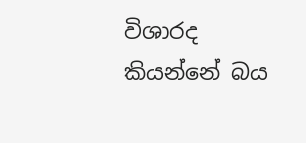විශාරද කියන්නේ බය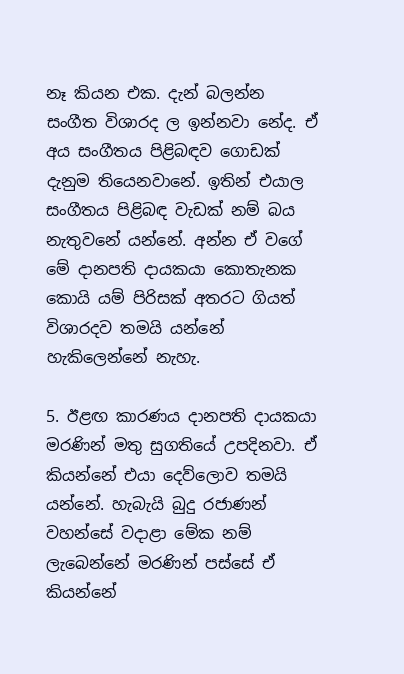නෑ කියන එක. දැන් බලන්න සංගීත විශාරද ල ඉන්නවා නේද. ඒ අය සංගීතය පිළිබඳව ගොඩක් දැනුම තියෙනවානේ. ඉතින් එයාල සංගීතය පිළිබඳ වැඩක් නම් බය නැතුවනේ යන්නේ. අන්න ඒ වගේ මේ දානපති දායකයා කොතැනක කොයි යම් පිරිසක් අතරට ගියත් විශාරදව තමයි යන්නේ හැකිලෙන්නේ නැහැ.

5. ඊළඟ කාරණය දානපති දායකයා මරණින් මතු සුගතියේ උපදිනවා. ඒ කියන්නේ එයා දෙව්ලොව තමයි යන්නේ. හැබැයි බුදු රජාණන් වහන්සේ වදාළා මේක නම් ලැබෙන්නේ මරණින් පස්සේ ඒ කියන්නේ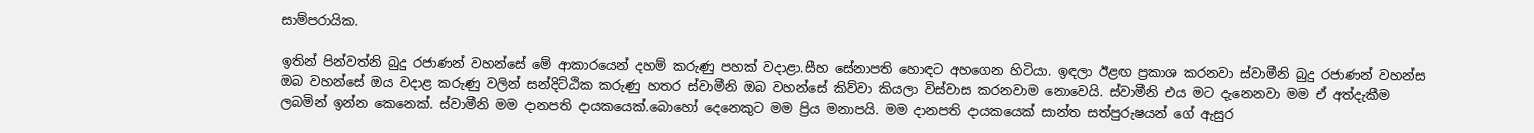සාම්පරායික.

ඉතින් පින්වත්නි බුදු රජාණන් වහන්සේ මේ ආකාරයෙන් දහම් කරුණු පහක් වදාළා.සීහ සේනාපති හොඳට අහගෙන හිටියා. ඉඳලා ඊළඟ ප්‍රකාශ කරනවා ස්වාමීනි බුදු රජාණන් වහන්ස ඔබ වහන්සේ ඔය වදාළ කරුණු වලින් සන්දිට්ඨික කරුණු හතර ස්වාමීනි ඔබ වහන්සේ කිව්වා කියලා විස්වාස කරනවාම නොවෙයි. ස්වාමීනි එය මට දැනෙනවා මම ඒ අත්දැකීම ලබමින් ඉන්න කෙනෙක්. ස්වාමීනි මම දානපති දායකයෙක්.බොහෝ දෙනෙකුට මම ප්‍රිය මනාපයි. මම දානපති දායකයෙක් සාන්ත සත්පුරුෂයන් ගේ ඇසුර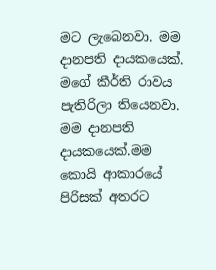මට ලැබෙනවා. මම දානපති දායකයෙක්. මගේ කීර්ති රාවය පැතිරිලා තියෙනවා. මම දානපති දායකයෙක්.මම කොයි ආකාරයේ පිරිසක් අතරට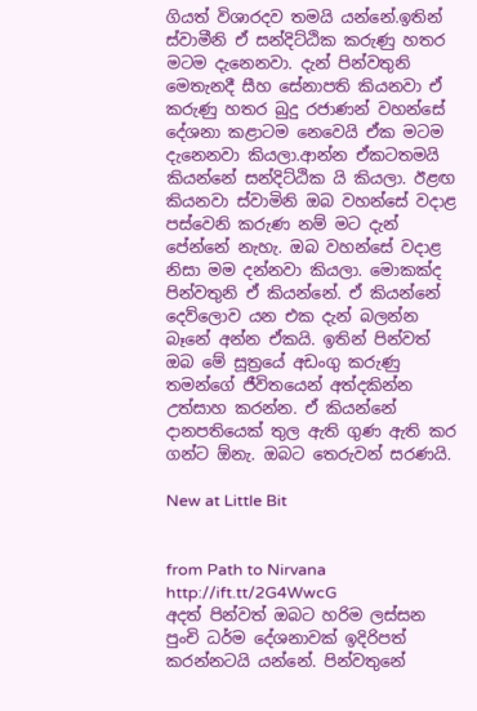ගියත් විශාරදව තමයි යන්නේ.ඉතින් ස්වාමීනි ඒ සන්දිට්ඨික කරුණු හතර මටම දැනෙනවා. දැන් පින්වතුනි මෙතැනදී සීහ සේනාපති කියනවා ඒ කරුණු හතර බුදු රජාණන් වහන්සේ දේශනා කළාටම නෙවෙයි ඒක මටම දැනෙනවා කියලා.ආන්න ඒකටතමයි කියන්නේ සන්දිට්ඨික යි කියලා. ඊළඟ කියනවා ස්වාමිනි ඔබ වහන්සේ වදාළ පස්වෙනි කරුණ නම් මට දැන් පේන්නේ නැහැ. ඔබ වහන්සේ වදාළ නිසා මම දන්නවා කියලා. මොකක්ද පින්වතුනි ඒ කියන්නේ. ඒ කියන්නේ දෙව්ලොව යන එක දැන් බලන්න බෑනේ අන්න ඒකයි. ඉතින් පින්වත් ඔබ මේ සූත්‍රයේ අඩංගු කරුණු තමන්ගේ ජීවිතයෙන් අත්දකින්න උත්සාහ කරන්න. ඒ කියන්නේ දානපතියෙක් තුල ඇති ගුණ ඇති කර ගන්ට ඕනැ. ඔබට තෙරුවන් සරණයි.

New at Little Bit


from Path to Nirvana http://ift.tt/2G4WwcG
අදත් පින්වත් ඔබට හරිම ලස්සන පුංචි ධර්ම දේශනාවක් ඉදිරිපත් කරන්නටයි යන්නේ. පින්වතුනේ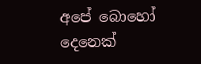අපේ බොහෝ දෙනෙක්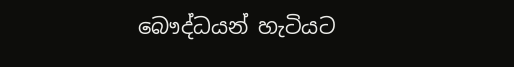බෞද්ධයන් හැටියට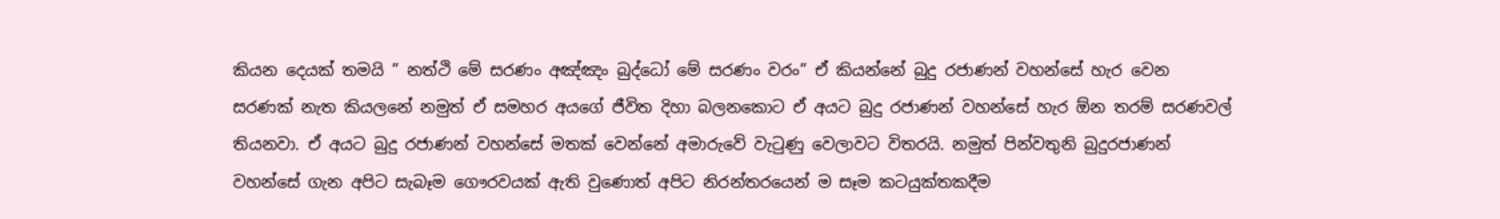කියන දෙයක් තමයි ” නත්ථි මේ සරණං අඤ්ඤං බුද්ධෝ මේ සරණං වරං” ඒ කියන්නේ බුදු රජාණන් වහන්සේ හැර වෙන සරණක් නැත කියලනේ නමුත් ඒ සමහර අයගේ ජීවිත දිහා බලනකොට ඒ අයට බුදු රජාණන් වහන්සේ හැර ඕන තරම් සරණවල් තියනවා. ඒ අයට බුදු රජාණන් වහන්සේ මතක් වෙන්නේ අමාරුවේ වැටුණු වෙලාවට විතරයි. නමුත් පින්වතුනි බුදුරජාණන් වහන්සේ ගැන අපිට සැබෑම ගෞරවයක් ඇති වුණොත් අපිට නිරන්තරයෙන් ම සෑම කටයුක්තකදීම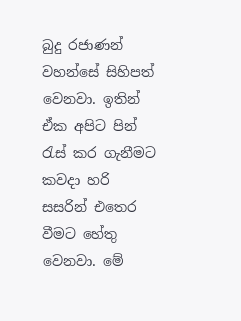බුදු රජාණන් වහන්සේ සිහිපත් වෙනවා. ඉතින් ඒක අපිට පින් රැස් කර ගැනීමට කවදා හරි සසරින් එතෙර වීමට හේතු වෙනවා. මේ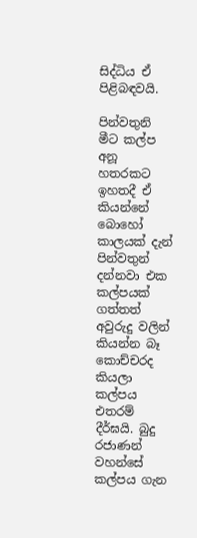සිද්ධිය ඒ පිළිබඳවයි.

පින්වතුනි මීට කල්ප අනූ හතරකට ඉහතදී ඒ කියන්නේ බොහෝ කාලයක් දැන් පින්වතුන් දන්නවා එක කල්පයක් ගත්තත් අවුරුදු වලින් කියන්න බෑ කොච්චරද කියලා කල්පය එතරම් දීර්ඝයි. බුදු රජාණන් වහන්සේ කල්පය ගැන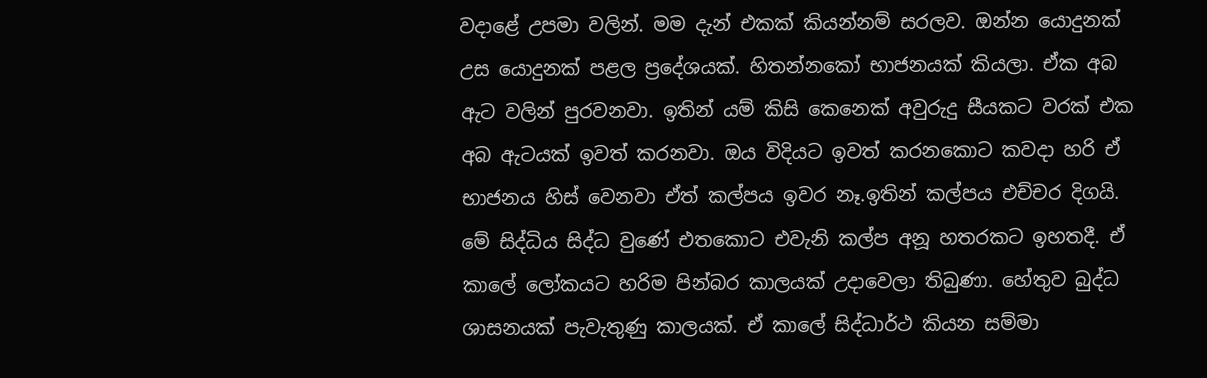වදාළේ උපමා වලින්. මම දැන් එකක් කියන්නම් සරලව. ඔන්න යොදුනක් උස යොදුනක් පළල ප්‍රදේශයක්. හිතන්නකෝ භාජනයක් කියලා. ඒක අබ ඇට වලින් පුරවනවා. ඉතින් යම් කිසි කෙනෙක් අවුරුදු සීයකට වරක් එක අබ ඇටයක් ඉවත් කරනවා. ඔය විදියට ඉවත් කරනකොට කවදා හරි ඒ භාජනය හිස් වෙනවා ඒත් කල්පය ඉවර නෑ.ඉතින් කල්පය එච්චර දිගයි. මේ සිද්ධිය සිද්ධ වුණේ එතකොට එවැනි කල්ප අනූ හතරකට ඉහතදී. ඒ කාලේ ලෝකයට හරිම පින්බර කාලයක් උදාවෙලා තිබුණා. හේතුව බුද්ධ ශාසනයක් පැවැතුණු කාලයක්. ඒ කාලේ සිද්ධාර්ථ කියන සම්මා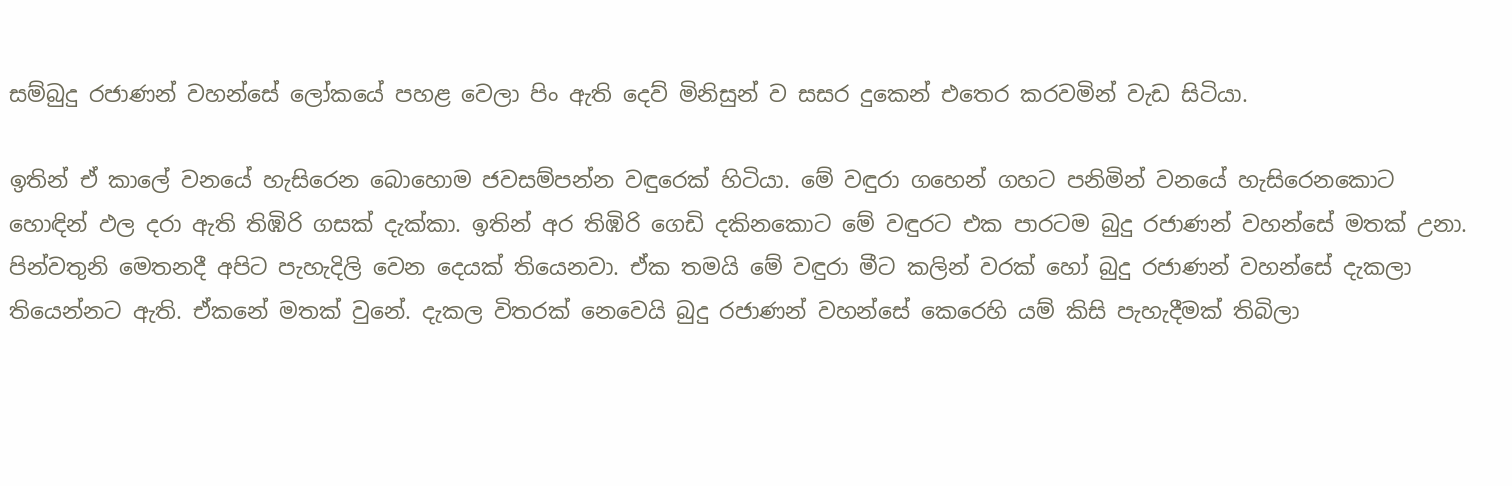සම්බුදු රජාණන් වහන්සේ ලෝකයේ පහළ වෙලා පිං ඇති දෙව් මිනිසුන් ව සසර දුකෙන් එතෙර කරවමින් වැඩ සිටියා.

ඉතින් ඒ කාලේ වනයේ හැසිරෙන බොහොම ජවසම්පන්න වඳුරෙක් හිටියා. මේ වඳුරා ගහෙන් ගහට පනිමින් වනයේ හැසිරෙනකොට හොඳින් ඵල දරා ඇති තිඹිරි ගසක් දැක්කා. ඉතින් අර තිඹිරි ගෙඩි දකිනකොට මේ වඳුරට එක පාරටම බුදු රජාණන් වහන්සේ මතක් උනා. පින්වතුනි මෙතනදී අපිට පැහැදිලි වෙන දෙයක් තියෙනවා. ඒක තමයි මේ වඳුරා මීට කලින් වරක් හෝ බුදු රජාණන් වහන්සේ දැකලා තියෙන්නට ඇති. ඒකනේ මතක් වුනේ. දැකල විතරක් නෙවෙයි බුදු රජාණන් වහන්සේ කෙරෙහි යම් කිසි පැහැදීමක් තිබිලා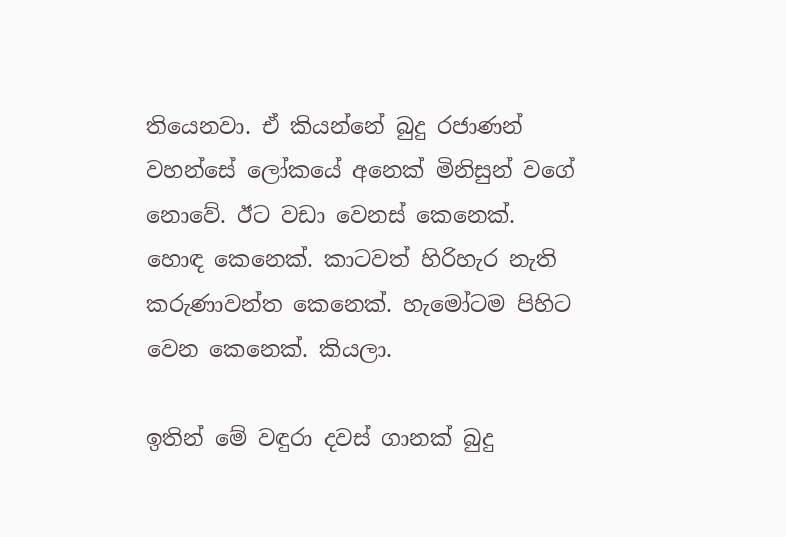තියෙනවා. ඒ කියන්නේ බුදු රජාණන් වහන්සේ ලෝකයේ අනෙක් මිනිසුන් වගේ නොවේ. ඊට වඩා වෙනස් කෙනෙක්. හොඳ කෙනෙක්. කාටවත් හිරිහැර නැති කරුණාවන්ත කෙනෙක්. හැමෝටම පිහිට වෙන කෙනෙක්. කියලා.

ඉතින් මේ වඳුරා දවස් ගානක් බුදු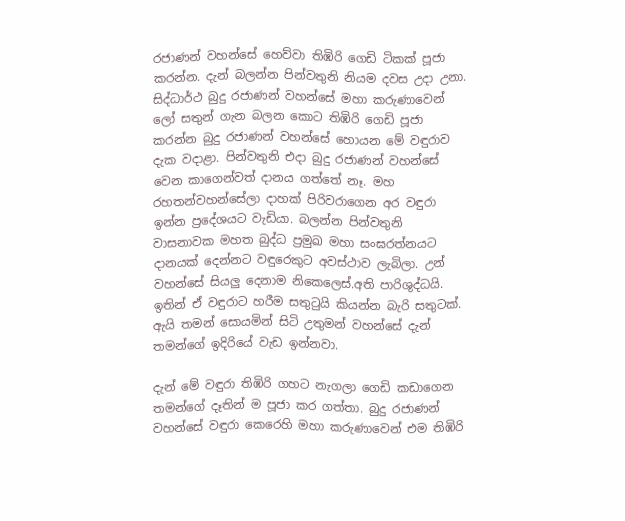රජාණන් වහන්සේ හෙව්වා තිඹිරි ගෙඩි ටිකක් පූජා කරන්න. දැන් බලන්න පින්වතුනි නියම දවස උදා උනා. සිද්ධාර්ථ බුදු රජාණන් වහන්සේ මහා කරුණාවෙන් ලෝ සතුන් ගැන බලන කොට තිඹිරි ගෙඩි පූජා කරන්න බුදු රජාණන් වහන්සේ හොයන මේ වඳුරාව දැක වදාළා. පින්වතුනි එදා බුදු රජාණන් වහන්සේ වෙන කාගෙන්වත් දානය ගත්තේ නෑ. මහ රහතන්වහන්සේලා දාහක් පිරිවරාගෙන අර වඳුරා ඉන්න ප්‍රදේශයට වැඩියා. බලන්න පින්වතුනි වාසනාවක මහත බුද්ධ ප්‍රමුඛ මහා සංඝරත්නයට දානයක් දෙන්නට වඳුරෙකුට අවස්ථාව ලැබිලා. උන් වහන්සේ සියලු දෙනාම නිකෙලෙස්.අති පාරිශුද්ධයි. ඉතින් ඒ වඳුරාට හරීම සතුටුයි කියන්න බැරි සතුටක්. ඇයි තමන් සොයමින් සිටි උතුමන් වහන්සේ දැන් තමන්ගේ ඉදිරියේ වැඩ ඉන්නවා.

දැන් මේ වඳුරා තිඹිරි ගහට නැගලා ගෙඩි කඩාගෙන තමන්ගේ දෑතින් ම පූජා කර ගත්තා. බුදු රජාණන් වහන්සේ වඳුරා කෙරෙහි මහා කරුණාවෙන් එම තිඹිරි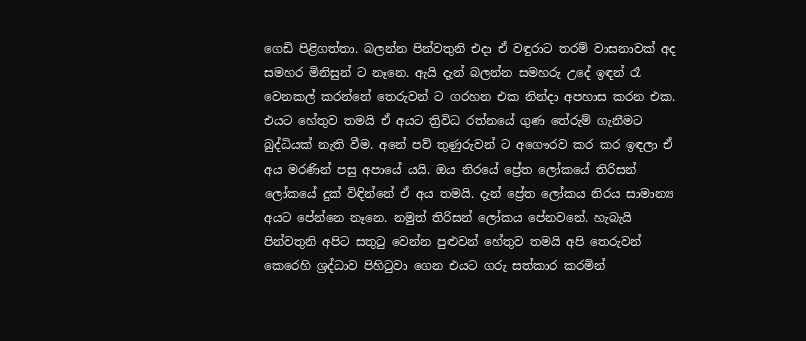ගෙඩි පිළිගත්තා. බලන්න පින්වතුනි එදා ඒ වඳුරාට තරම් වාසනාවක් අද සමහර මිනිසුන් ට නෑනෙ. ඇයි දැන් බලන්න සමහරු උදේ ඉඳන් රෑ වෙනකල් කරන්නේ තෙරුවන් ට ගරහන එක නින්දා අපහාස කරන එක. එයට හේතුව තමයි ඒ අයට ත්‍රිවිධ රත්නයේ ගුණ තේරුම් ගැනීමට බුද්ධියක් නැති වීම. අනේ පව් තුණුරුවන් ට අගෞරව කර කර ඉඳලා ඒ අය මරණින් පසු අපායේ යයි. ඔය නිරයේ ප්‍රේත ලෝකයේ තිරිසන් ලෝකයේ දුක් විඳින්නේ ඒ අය තමයි. දැන් ප්‍රේත ලෝකය නිරය සාමාන්‍ය අයට පේන්නෙ නෑනෙ. නමුත් තිරිසන් ලෝකය පේනවනේ. හැබැයි පින්වතුනි අපිට සතුටු වෙන්න පුළුවන් හේතුව තමයි අපි තෙරුවන් කෙරෙහි ශ්‍රද්ධාව පිහිටුවා ගෙන එයට ගරු සත්කාර කරමින්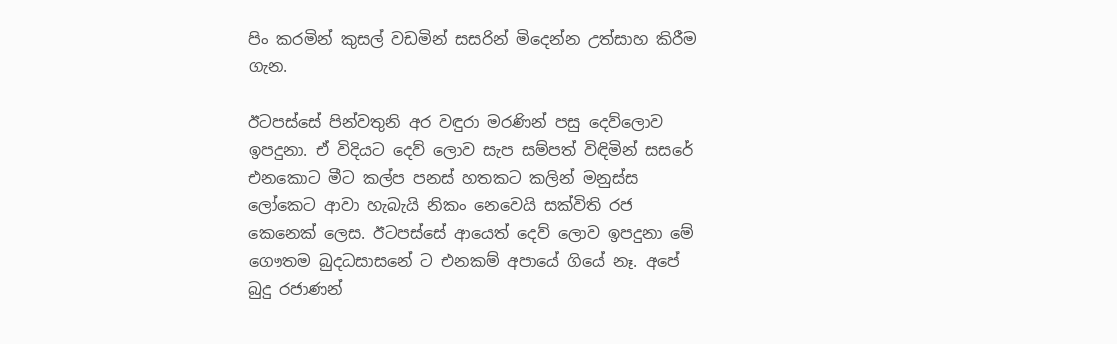පිං කරමින් කුසල් වඩමින් සසරින් මිදෙන්න උත්සාහ කිරීම ගැන.

ඊටපස්සේ පින්වතුනි අර වඳුරා මරණින් පසු දෙව්ලොව ඉපදුනා. ඒ විදියට දෙව් ලොව සැප සම්පත් විඳිමින් සසරේ එනකොට මීට කල්ප පනස් හතකට කලින් මනුස්ස ලෝකෙට ආවා හැබැයි නිකං නෙවෙයි සක්විති රජ කෙනෙක් ලෙස. ඊටපස්සේ ආයෙත් දෙව් ලොව ඉපදුනා මේ ගෞතම බුදධසාසනේ ට එනකම් අපායේ ගියේ නෑ. අපේ බුදු රජාණන්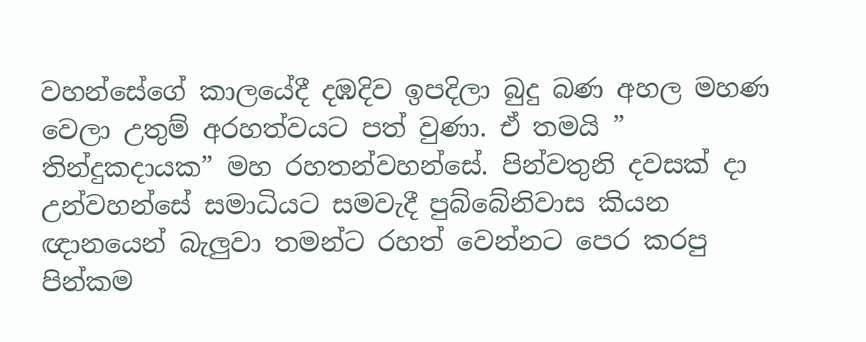වහන්සේගේ කාලයේදී දඹදිව ඉපදිලා බුදු බණ අහල මහණ වෙලා උතුම් අරහත්වයට පත් වුණා. ඒ තමයි ” තින්දුකදායක” මහ රහතන්වහන්සේ. පින්වතුනි දවසක් දා උන්වහන්සේ සමාධියට සමවැදී පුබ්බේනිවාස කියන ඥානයෙන් බැලුවා තමන්ට රහත් වෙන්නට පෙර කරපු පින්කම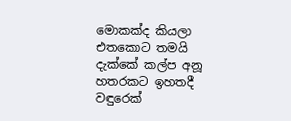මොකක්ද කියලා එතකොට තමයි දැක්කේ කල්ප අනූ හතරකට ඉහතදී වඳුරෙක්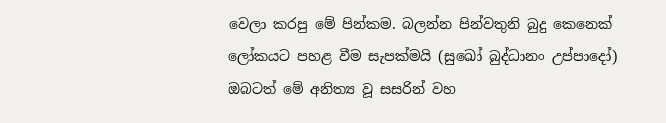වෙලා කරපු මේ පින්කම. බලන්න පින්වතුනි බුදු කෙනෙක් ලෝකයට පහළ වීම සැපක්මයි (සුඛෝ බුද්ධානං උප්පාදෝ) ඔබටත් මේ අනිත්‍ය වූ සසරින් වහ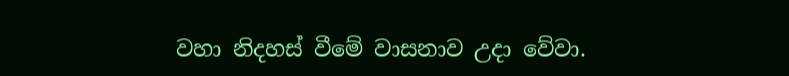වහා නිදහස් වීමේ වාසනාව උදා වේවා.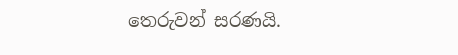තෙරුවන් සරණයි.